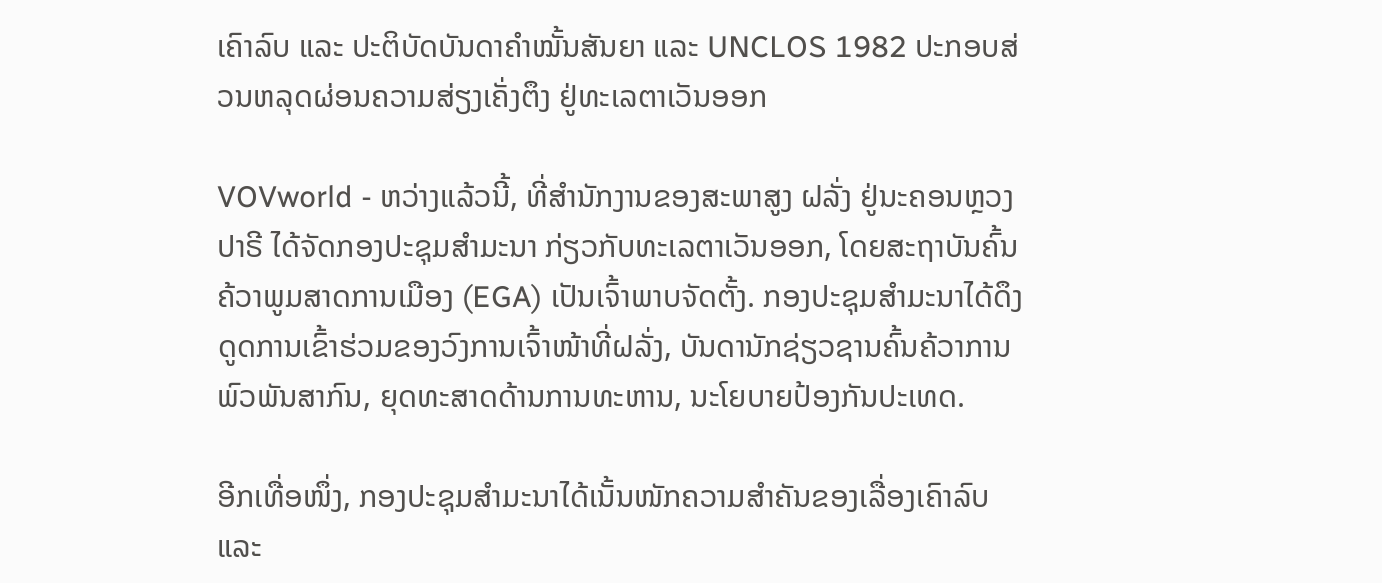ເຄົາລົບ ແລະ ປະຕິບັດບັນດາຄຳໝັ້ນສັນຍາ ແລະ UNCLOS 1982 ປະກອບສ່ວນຫລຸດຜ່ອນຄວາມສ່ຽງເຄັ່ງຕຶງ ຢູ່ທະເລຕາເວັນອອກ

VOVworld - ຫວ່າງແລ້ວນີ້, ທີ່ສຳນັກງານຂອງສະພາສູງ ຝລັ່ງ ຢູ່ນະຄອນຫຼວງ ປາຣີ ໄດ້ຈັດກອງປະຊຸມສຳມະນາ ກ່ຽວກັບທະເລຕາເວັນອອກ, ໂດຍສະຖາບັນຄົ້ນຄ້ວາພູມສາດການເມືອງ (EGA) ເປັນເຈົ້າພາບຈັດຕັ້ງ. ກອງປະຊຸມສຳມະນາໄດ້ດຶງດູດການເຂົ້າຮ່ວມຂອງວົງການເຈົ້າໜ້າທີ່ຝລັ່ງ, ບັນດານັກຊ່ຽວຊານຄົ້ນຄ້ວາການພົວພັນສາກົນ, ຍຸດທະສາດດ້ານການທະຫານ, ນະໂຍບາຍປ້ອງກັນປະເທດ.

ອີກເທື່ອໜຶ່ງ, ກອງປະຊຸມສຳມະນາໄດ້ເນັ້ນໜັກຄວາມສຳຄັນຂອງເລື່ອງເຄົາລົບ ແລະ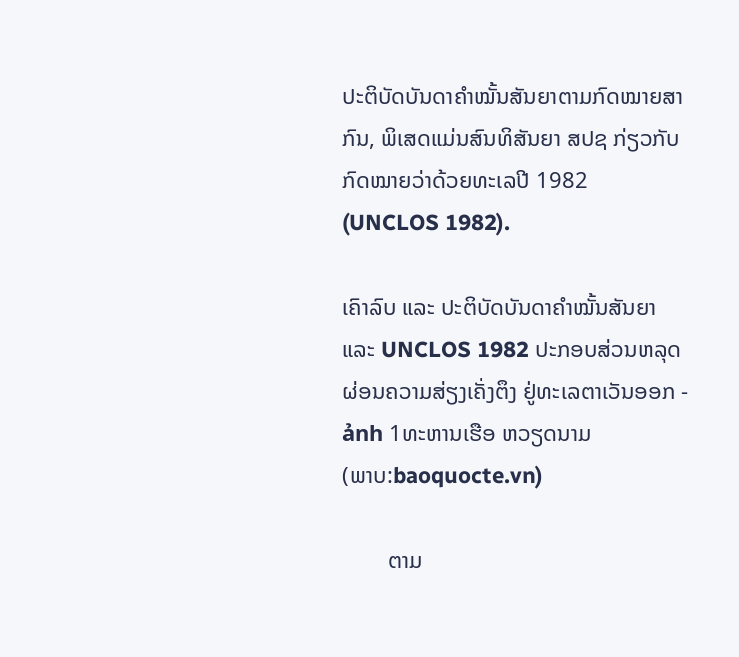ປະຕິບັດບັນດາຄຳໝັ້ນສັນຍາຕາມກົດໝາຍສາກົນ, ພິເສດແມ່ນສົນທິສັນຍາ ສປຊ ກ່ຽວກັບກົດໝາຍວ່າດ້ວຍທະເລປີ 1982 (UNCLOS 1982).

ເຄົາລົບ ແລະ ປະຕິບັດບັນດາຄຳໝັ້ນສັນຍາ ແລະ UNCLOS 1982 ປະກອບສ່ວນຫລຸດຜ່ອນຄວາມສ່ຽງເຄັ່ງຕຶງ ຢູ່ທະເລຕາເວັນອອກ - ảnh 1ທະຫານເຮືອ ຫວຽດນາມ
(ພາບ:baoquocte.vn)

        ຕາມ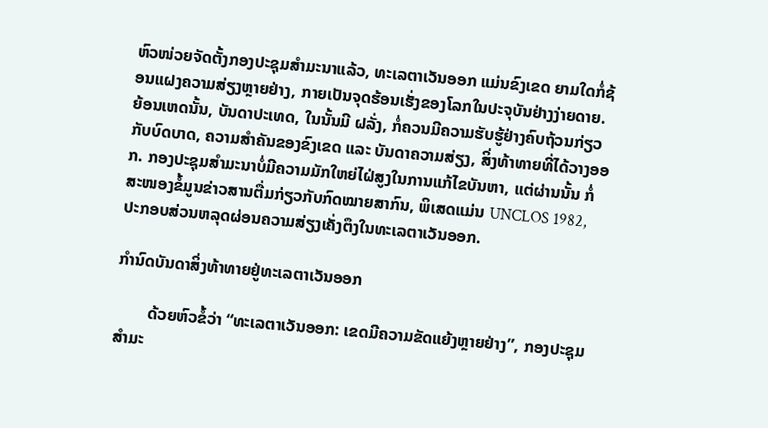ຫົວໜ່ວຍຈັດຕັ້ງກອງປະຊຸມສຳມະນາແລ້ວ, ທະເລຕາເວັນອອກ ແມ່ນຂົງເຂດ ຍາມໃດກໍ່ຊ້ອນແຝງຄວາມສ່ຽງຫຼາຍຢ່າງ, ກາຍເປັນຈຸດຮ້ອນເຮັ່ງຂອງໂລກໃນປະຈຸບັນຢ່າງງ່າຍດາຍ. ຍ້ອນເຫດນັ້ນ, ບັນດາປະເທດ, ໃນນັ້ນມີ ຝລັ່ງ, ກໍ່ຄວນມີຄວາມຮັບຮູ້ຢ່າງຄົບຖ້ວນກ່ຽວກັບບົດບາດ, ຄວາມສຳຄັນຂອງຂົງເຂດ ແລະ ບັນດາຄວາມສ່ຽງ, ສິ່ງທ້າທາຍທີ່ໄດ້ວາງອອກ. ກອງປະຊຸມສຳມະນາບໍ່ມີຄວາມມັກໃຫຍ່ໄຝ່ສູງໃນການແກ້ໄຂບັນຫາ, ແຕ່ຜ່ານນັ້ນ ກໍ່ສະໜອງຂໍ້ມູນຂ່າວສານຕື່ມກ່ຽວກັບກົດໝາຍສາກົນ, ພິເສດແມ່ນ UNCLOS 1982, ປະກອບສ່ວນຫລຸດຜ່ອນຄວາມສ່ຽງເຄັ່ງຕຶງໃນທະເລຕາເວັນອອກ.

ກຳນົດບັນດາສິ່ງທ້າທາຍຢູ່ທະເລຕາເວັນອອກ

        ດ້ວຍຫົວຂໍ້ວ່າ “ທະເລຕາເວັນອອກ: ເຂດມີຄວາມຂັດແຍ້ງຫຼາຍຢ່າງ”, ກອງປະຊຸມສຳມະ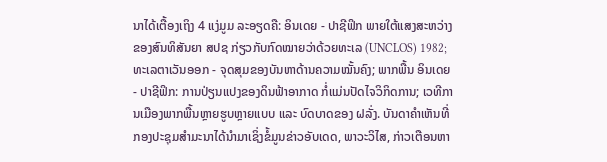ນາໄດ້ເຕື້ອງເຖິງ 4 ແງ່ມູມ ລະອຽດຄື: ອິນເດຍ - ປາຊີຟິກ ພາຍໃຕ້ແສງສະຫວ່າງຂອງສົນທິສັນຍາ ສປຊ ກ່ຽວກັບກົດໝາຍວ່າດ້ວຍທະເລ (UNCLOS) 1982; ທະເລຕາເວັນອອກ - ຈຸດສຸມຂອງບັນຫາດ້ານຄວາມໝັ້ນຄົງ; ພາກພື້ນ ອິນເດຍ - ປາຊີຟິກ: ການປ່ຽນແປງຂອງດິນຟ້າອາກາດ ກໍ່ແມ່ນປັດໄຈວິກິດການ; ເວທີການເມືອງພາກພື້ນຫຼາຍຮູບຫຼາຍແບບ ແລະ ບົດບາດຂອງ ຝລັ່ງ. ບັນດາຄຳເຫັນທີ່ກອງປະຊຸມສຳມະນາໄດ້ນຳມາເຊິ່ງຂໍ້ມູນຂ່າວອັບເດດ, ພາວະວິໄສ, ກ່າວເຕືອນຫາ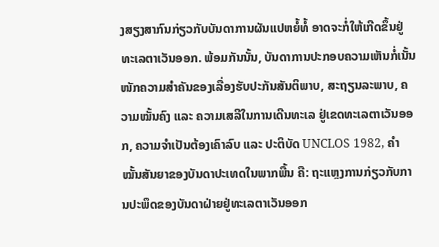ງສຽງສາກົນກ່ຽວກັບບັນດາການຜັນແປຫຍໍ້ທໍ້ ອາດຈະກໍ່ໃຫ້ເກີດຂຶ້ນຢູ່ທະເລຕາເວັນອອກ. ພ້ອມກັນນັ້ນ, ບັນດາການປະກອບຄວາມເຫັນກໍ່ເນັ້ນໜັກຄວາມສຳຄັນຂອງເລື່ອງຮັບປະກັນສັນຕິພາບ, ສະຖຽນລະພາບ, ຄວາມໝັ້ນຄົງ ແລະ ຄວາມເສລີໃນການເດີນທະເລ ຢູ່ເຂດທະເລຕາເວັນອອກ, ຄວາມຈຳເປັນຕ້ອງເຄົາລົບ ແລະ ປະຕິບັດ UNCLOS 1982, ຄຳໝັ້ນສັນຍາຂອງບັນດາປະເທດໃນພາກພື້ນ ຄື: ຖະແຫຼງການກ່ຽວກັບການປະພຶດຂອງບັນດາຝ່າຍຢູ່ທະເລຕາເວັນອອກ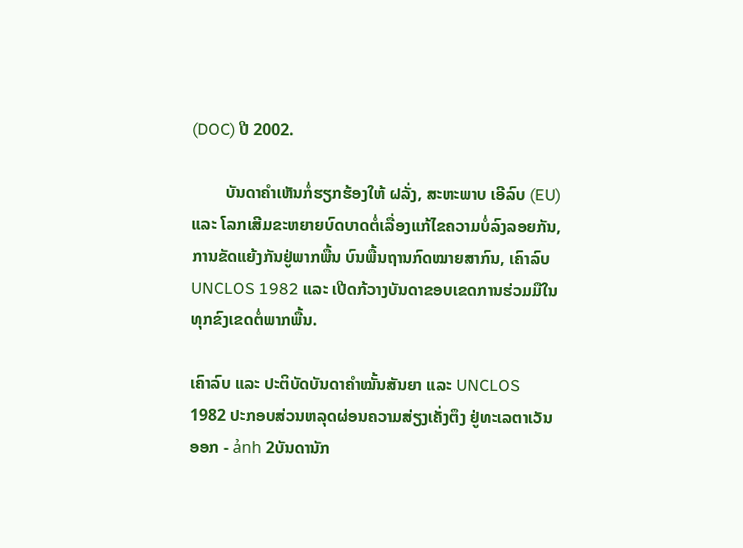(DOC) ປີ 2002.

        ບັນດາຄຳເຫັນກໍ່ຮຽກຮ້ອງໃຫ້ ຝລັ່ງ, ສະຫະພາບ ເອີລົບ (EU) ແລະ ໂລກເສີມຂະຫຍາຍບົດບາດຕໍ່ເລື່ອງແກ້ໄຂຄວາມບໍ່ລົງລອຍກັນ, ການຂັດແຍ້ງກັນຢູ່ພາກພື້ນ ບົນພື້ນຖານກົດໝາຍສາກົນ, ເຄົາລົບ UNCLOS 1982 ແລະ ເປີດກ້ວາງບັນດາຂອບເຂດການຮ່ວມມືໃນທຸກຂົງເຂດຕໍ່ພາກພື້ນ.

ເຄົາລົບ ແລະ ປະຕິບັດບັນດາຄຳໝັ້ນສັນຍາ ແລະ UNCLOS 1982 ປະກອບສ່ວນຫລຸດຜ່ອນຄວາມສ່ຽງເຄັ່ງຕຶງ ຢູ່ທະເລຕາເວັນອອກ - ảnh 2ບັນດານັກ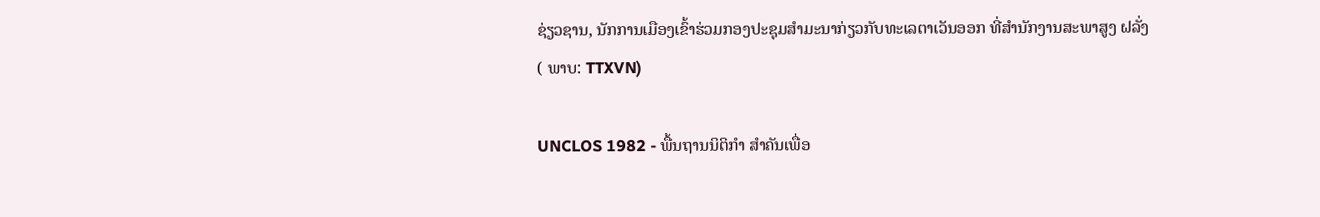ຊ່ຽວຊານ, ນັກການເມືອງເຂົ້າຮ່ວມກອງປະຊຸມສຳມະນາກ່ຽວກັບທະເລຕາເວັນອອກ ທີ່ສຳນັກງານສະພາສູງ ຝລັ່ງ
( ພາບ: TTXVN)

UNCLOS 1982 - ພື້ນຖານນິຕິກຳ ສຳຄັນເພື່ອ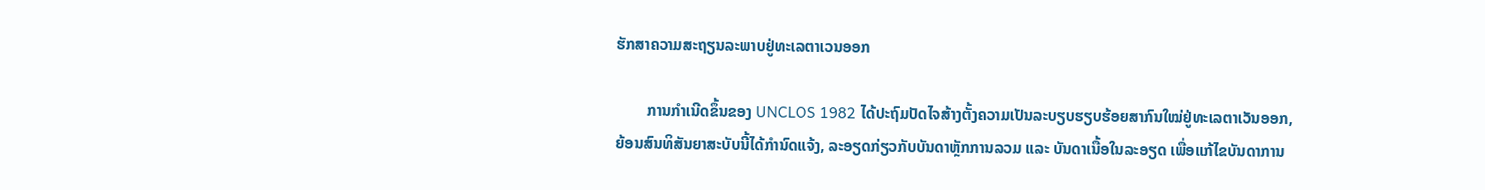ຮັກສາຄວາມສະຖຽນລະພາບຢູ່ທະເລຕາເວນອອກ

        ການກຳເນີດຂຶ້ນຂອງ UNCLOS 1982 ໄດ້ປະຖົມປັດໄຈສ້າງຕັ້ງຄວາມເປັນລະບຽບຮຽບຮ້ອຍສາກົນໃໝ່ຢູ່ທະເລຕາເວັນອອກ, ຍ້ອນສົນທິສັນຍາສະບັບນີ້ໄດ້ກຳນົດແຈ້ງ, ລະອຽດກ່ຽວກັບບັນດາຫຼັກການລວມ ແລະ ບັນດາເນື້ອໃນລະອຽດ ເພື່ອແກ້ໄຂບັນດາການ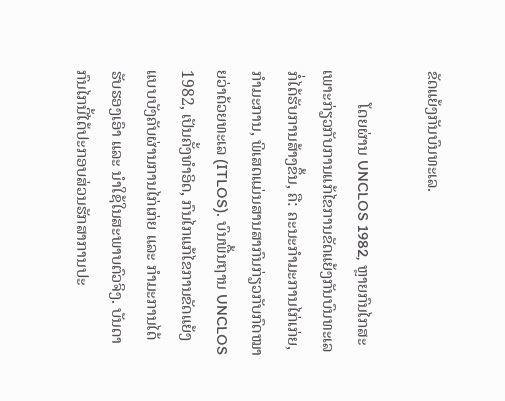ຂັດແຍ້ງກັນບົນທະເລ.

        ໂດຍຜ່ານ UNCLOS 1982, ຫຼາຍກົນໄກສະເພາະກ່ຽວກັບການແກ້ໄຂການຂັດແຍ້ງກັນບົນທະເລກໍ່ໄດ້ຮັບການສ້າງຂຶ້ນ, ຄື: ຄະນະກຳມະການໄກ່ເກ່ຍ, ກຳມະການ, ພິເສດແມ່ນສານສາກົນກ່ຽວກັບກົດໝາຍວ່າດ້ວຍທະເລ (ITLOS). ບົນພື້ນຖານ UNCLOS 1982, ເປັນຄັ້ງທຳອິດ, ກົນໄກແກ້ໄຂການຂັດແຍ້ງແບບບັງຄັບຜ່ານການໄກ່ເກ່ຍ ແລະ ກຳມະການໄດ້ຮັບຮອງເອົາ ແລະ ນຳໃຊ້ໃນສະພາບຕົວຈິງ. ບັນດາກົນໄກນີ້ໄດ້ປະກອບສ່ວນຮັກສາການປະ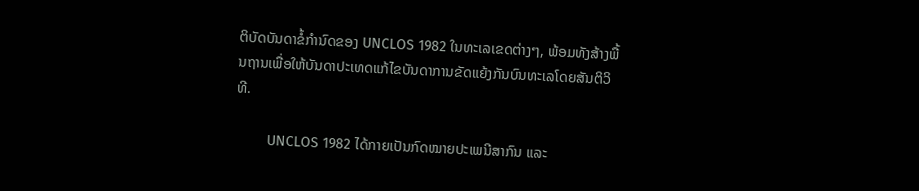ຕິບັດບັນດາຂໍ້ກຳນົດຂອງ UNCLOS 1982 ໃນທະເລເຂດຕ່າງໆ, ພ້ອມທັງສ້າງພື້ນຖານເພື່ອໃຫ້ບັນດາປະເທດແກ້ໄຂບັນດາການຂັດແຍ້ງກັນບົນທະເລໂດຍສັນຕິວິທີ.

        UNCLOS 1982 ໄດ້ກາຍເປັນກົດໝາຍປະເພນີສາກົນ ແລະ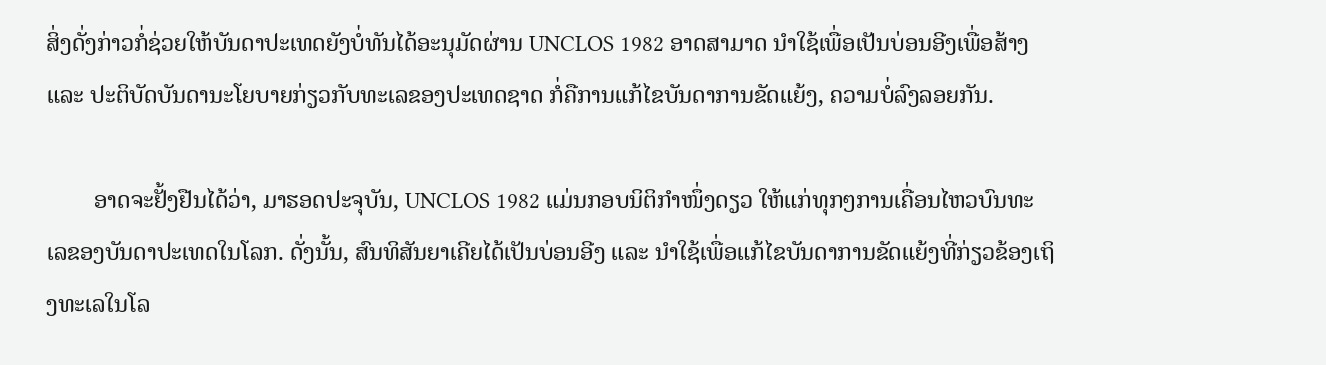ສິ່ງດັ່ງກ່າວກໍ່ຊ່ວຍໃຫ້ບັນດາປະເທດຍັງບໍ່ທັນໄດ້ອະນຸມັດຜ່ານ UNCLOS 1982 ອາດສາມາດ ນຳໃຊ້ເພື່ອເປັນບ່ອນອີງເພື່ອສ້າງ ແລະ ປະຕິບັດບັນດານະໂຍບາຍກ່ຽວກັບທະເລຂອງປະເທດຊາດ ກໍ່ຄືການແກ້ໄຂບັນດາການຂັດແຍ້ງ, ຄວາມບໍ່ລົງລອຍກັນ.

        ອາດຈະຢັ້ງຢືນໄດ້ວ່າ, ມາຮອດປະຈຸບັນ, UNCLOS 1982 ແມ່ນກອບນິຕິກຳໜຶ່ງດຽວ ໃຫ້ແກ່ທຸກໆການເຄື່ອນໄຫວບົນທະເລຂອງບັນດາປະເທດໃນໂລກ. ດັ່ງນັ້ນ, ສົນທິສັນຍາເຄີຍໄດ້ເປັນບ່ອນອີງ ແລະ ນຳໃຊ້ເພື່ອແກ້ໄຂບັນດາການຂັດແຍ້ງທີ່ກ່ຽວຂ້ອງເຖິງທະເລໃນໂລ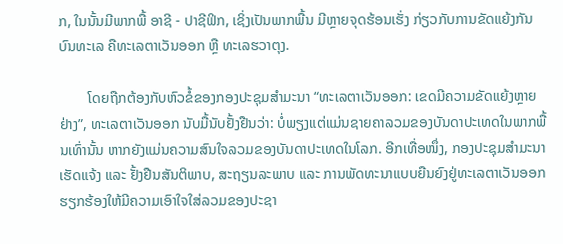ກ, ໃນນັ້ນມີພາກພື້ ອາຊີ - ປາຊີຟິກ, ເຊິ່ງເປັນພາກພື້ນ ມີຫຼາຍຈຸດຮ້ອນເຮັ່ງ ກ່ຽວກັບການຂັດແຍ້ງກັນບົນທະເລ ຄືທະເລຕາເວັນອອກ ຫຼື ທະເລຮວາຕຸງ.

        ໂດຍຖືກຕ້ອງກັບຫົວຂໍ້ຂອງກອງປະຊຸມສຳມະນາ “ທະເລຕາເວັນອອກ: ເຂດມີຄວາມຂັດແຍ້ງຫຼາຍຢ່າງ”, ທະເລຕາເວັນອອກ ນັບມື້ນັບຢັ້ງຢືນວ່າ: ບໍ່ພຽງແຕ່ແມ່ນຊາຍຄາລວມຂອງບັນດາປະເທດໃນພາກພື້ນເທົ່ານັ້ນ ຫາກຍັງແມ່ນຄວາມສົນໃຈລວມຂອງບັນດາປະເທດໃນໂລກ. ອີກເທື່ອໜຶ່ງ, ກອງປະຊຸມສຳມະນາເຮັດແຈ້ງ ແລະ ຢັ້ງຢືນສັນຕິພາບ, ສະຖຽນລະພາບ ແລະ ການພັດທະນາແບບຍືນຍົງຢູ່ທະເລຕາເວັນອອກ ຮຽກຮ້ອງໃຫ້ມີຄວາມເອົາໃຈໃສ່ລວມຂອງປະຊາ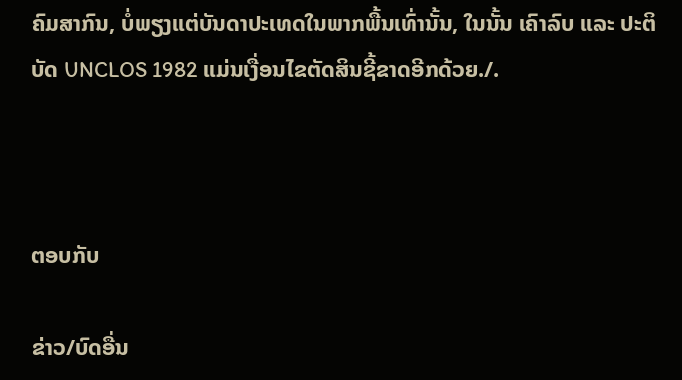ຄົມສາກົນ, ບໍ່ພຽງແຕ່ບັນດາປະເທດໃນພາກພື້ນເທົ່ານັ້ນ, ໃນນັ້ນ ເຄົາລົບ ແລະ ປະຕິບັດ UNCLOS 1982 ແມ່ນເງື່ອນໄຂຕັດສິນຊີ້ຂາດອີກດ້ວຍ./.



ຕອບກັບ

ຂ່າວ/ບົດອື່ນ